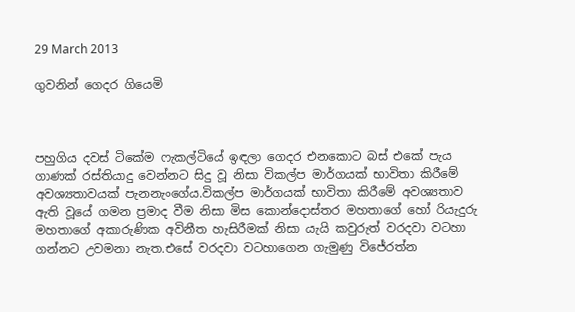29 March 2013

ගුවනින් ගෙදර ගියෙමි



පහුගිය දවස් ටිකේම ෆැකල්ටියේ ඉඳලා ගෙදර එනකොට බස් එකේ පැය ගාණක් රස්තියාදු වෙන්නට සිදු වූ නිසා විකල්ප මාර්ගයක් භාවිතා කිරීමේ අවශ්‍යතාවයක් පැනනැංගේය.විකල්ප මාර්ගයක් භාවිතා කිරීමේ අවශ්‍යතාව ඇති වූයේ ගමන ප්‍රමාද වීම නිසා මිස කොන්දොස්තර මහතාගේ හෝ රියැදුරු මහතාගේ අකාරුණික අවිනීත හැසිරීමක් නිසා යැයි කවුරුත් වරදවා වටහා ගන්නට උවමනා නැත.එසේ වරදවා වටහාගෙන ගැමුණු විජේරත්න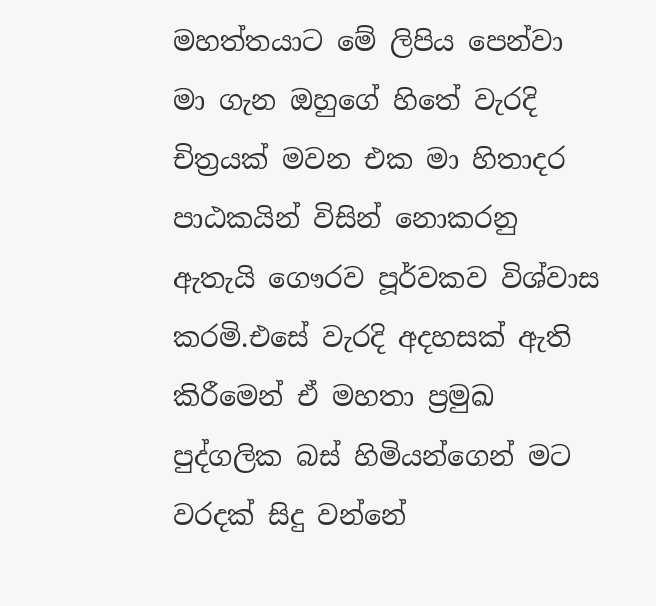මහත්තයාට මේ ලිපිය පෙන්වා මා ගැන ඔහුගේ හිතේ වැරදි චිත්‍රයක් මවන එක මා හිතාදර පාඨකයින් විසින් නොකරනු ඇතැයි ගෞරව පූර්වකව විශ්වාස කරමි.එසේ වැරදි අදහසක් ඇති කිරීමෙන් ඒ මහතා ප්‍රමුඛ පුද්ගලික බස් හිමියන්ගෙන් මට වරදක් සිදු වන්නේ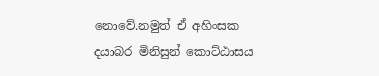නොවේ.නමුත් ඒ අහිංසක දයාබර මිනිසුන් කොට්ඨාසය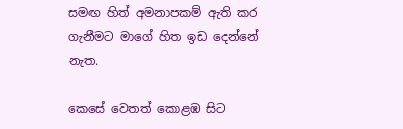සමඟ හිත් අමනාපකම් ඇති කර ගැනීමට මාගේ හිත ඉඩ දෙන්නේ නැත.

කෙසේ වෙතත් කොළඹ සිට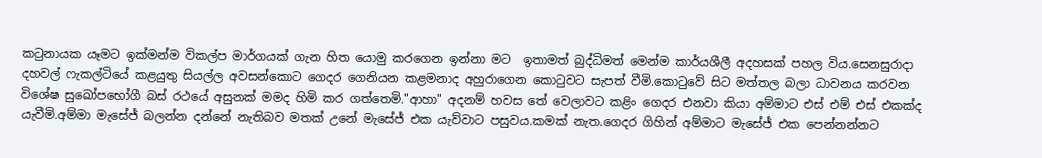කටුනායක යෑමට ඉක්මන්ම විකල්ප මාර්ගයක් ගැන හිත යොමු කරගෙන ඉන්නා මට  ඉතාමත් බුද්ධිමත් මෙන්ම කාර්යශීලී අදහසක් පහල විය.සෙනසුරාදා දහවල් ෆැකල්ටියේ කළයුතු සියල්ල අවසන්කොට ගෙදර ගෙනියන කළමනාද අහුරාගෙන කොටුවට සැපත් වීමි.කොටුවේ සිට මත්තල බලා ධාවනය කරවන විශේෂ සුඛෝපභෝගී බස් රථයේ අසුනක් මමද හිමි කර ගත්තෙමි."ආහා" අදනම් හවස තේ වෙලාවට කළිං ගෙදර එනවා කියා අම්මාට එස් එම් එස් එකක්ද යැවීමි.අම්මා මැසේජ් බලන්න දන්නේ නැතිබව මතක් උනේ මැසේජ් එක යැව්වාට පසුවය.කමක් නැත.ගෙදර ගිහින් අම්මාට මැසේජ් එක පෙන්නන්නට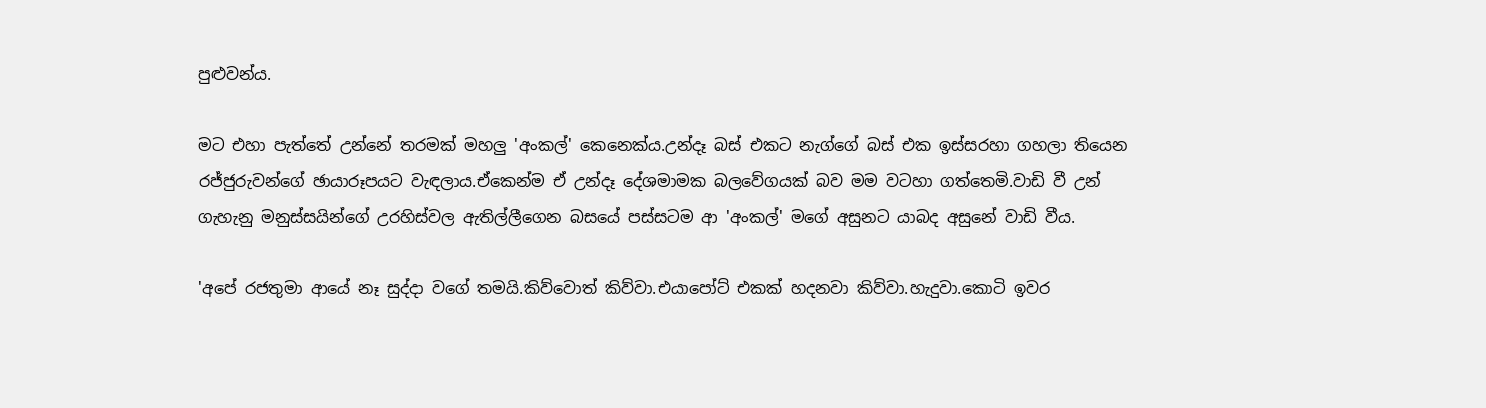පුළුවන්ය.

මට එහා පැත්තේ උන්නේ තරමක් මහලු 'අංකල්' කෙනෙක්ය.උන්දෑ බස් එකට නැග්ගේ බස් එක ඉස්සරහා ගහලා තියෙන රජ්ජුරුවන්ගේ ඡායාරූපයට වැඳලාය.ඒකෙන්ම ඒ උන්දෑ දේශමාමක බලවේගයක් බව මම වටහා ගත්තෙමි.වාඩි වී උන් ගැහැනු මනුස්සයින්ගේ උරහිස්වල ඇතිල්ලීගෙන බසයේ පස්සටම ආ 'අංකල්' මගේ අසුනට යාබද අසුනේ වාඩි වීය.

'අපේ රජතුමා ආයේ නෑ සුද්දා වගේ තමයි.කිව්වොත් කිව්වා.එයාපෝට් එකක් හදනවා කිව්වා.හැදුවා.කොටි ඉවර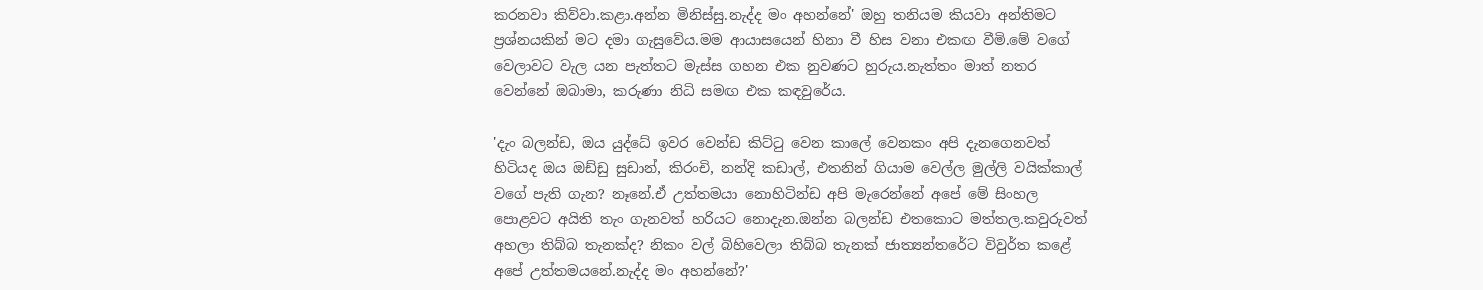කරනවා කිව්වා.කළා.අන්න මිනිස්සු.නැද්ද මං අහන්නේ' ඔහු තනියම කියවා අන්තිමට ප්‍රශ්නයකින් මට දමා ගැසුවේය.මම ආයාසයෙන් හිනා වී හිස වනා එකඟ වීමි.මේ වගේ වෙලාවට වැල යන පැත්තට මැස්ස ගහන එක නුවණට හුරුය.නැත්තං මාත් නතර වෙන්නේ ඔබාමා, කරුණා නිධි සමඟ එක කඳවුරේය.

'දැං බලන්ඩ, ඔය යුද්ධේ ඉවර වෙන්ඩ කිට්ටු වෙන කාලේ වෙනකං අපි දැනගෙනවත් හිටියද ඔය ඔඩ්ඩු සුඩාන්, කිරංචි, නන්දි කඩාල්, එතනින් ගියාම වෙල්ල මුල්ලි වයික්කාල් වගේ පැති ගැන? නෑනේ.ඒ උත්තමයා නොහිටින්ඩ අපි මැරෙන්නේ අපේ මේ සිංහල පොළවට අයිති තැං ගැනවත් හරියට නොදැන.ඔන්න බලන්ඩ එතකොට මත්තල.කවුරුවත් අහලා තිබ්බ තැනක්ද? නිකං වල් බිහිවෙලා තිබ්බ තැනක් ජාත්‍යන්තරේට විවුර්ත කළේ අපේ උත්තමයනේ.නැද්ද මං අහන්නේ?'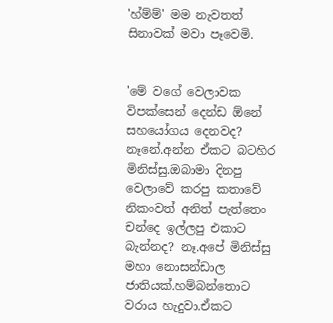'හ්ම්ම්' මම නැවතත් සිනාවක් මවා පෑවෙමි.


'මේ වගේ වෙලාවක විපක්සෙන් දෙන්ඩ ඕනේ සහයෝගය දෙනවද? නෑනේ.අන්න ඒකට බටහිර මිනිස්සු.ඔබාමා දිනපු වෙලාවේ කරපු කතාවේ නිකංවත් අනිත් පැත්තෙං චන්දෙ ඉල්ලපු එකාට බැන්නද? නෑ.අපේ මිනිස්සු මහා නොසන්ඩාල ජාතියක්.හම්බන්තොට වරාය හැදුවා.ඒකට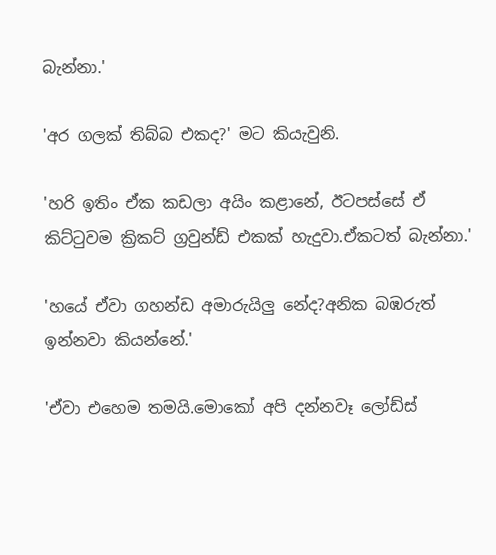බැන්නා.'

'අර ගලක් තිබ්බ එකද?' මට කියැවුනි.

'හරි ඉතිං ඒක කඩලා අයිං කළානේ, ඊටපස්සේ ඒ කිට්ටුවම ක්‍රිකට් ග්‍රවුන්ඩ් එකක් හැදුවා.ඒකටත් බැන්නා.'

'හයේ ඒවා ගහන්ඩ අමාරුයිලු නේද?අනික බඹරුත් ඉන්නවා කියන්නේ.'

'ඒවා එහෙම තමයි.මොකෝ අපි දන්නවෑ ලෝඩ්ස්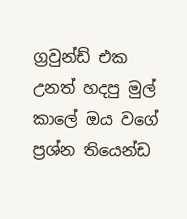ග්‍රවුන්ඩ් එක උනත් හදපු මුල් කාලේ ඔය වගේ ප්‍රශ්න තියෙන්ඩ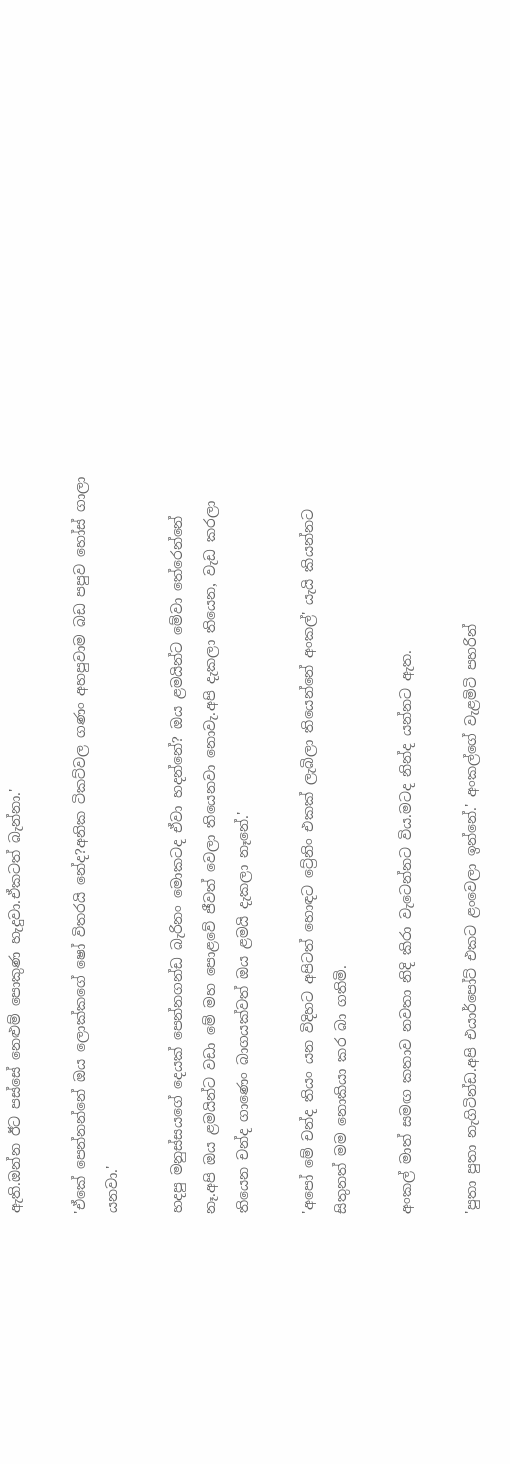ඇති.ඔන්න ඊට පස්සේ නෙළුම් පොකුණ හැදුවා.ඒකටත් බැන්නා.'

'ඒකේ පෙන්නන්නේ ඔය ලොක්කගේ ෂෝ විතරයි නේද?අනික ටිකට්වල ගණං අහපුවාම බඩ පපුව හෝස් ගාලා යනවා.'

හදපු මනුස්සයගේ දෙයක් පෙන්නගන්ඩ බැරිනං මොකටද ඒවා හදන්නේ? ඔය ළමයින්ට මේවා තේරෙන්නේ නෑ.අපි ඔය ළමයින්ට වඩා මේ මහ පොළවේ ජීවත් වෙලා තියෙනවා නොවැ.අපි දැකලා තියෙන, වැඩ කරලා තියෙන චන්ද ගාණෙං බාගයක්වත් ඔය ළමයි දැකලා නෑනේ.'

'අපෝ මේ චන්ද තියං යන විදිහට අපිටත් හොඳට ට්‍රේනිං එකක් ලැබිලා තියෙන්නේ අංකල්' යැයි කියන්නට සිතුනත් මම නොකියා කර බා ගතිමි.

අංකල් මාත් සමඟ කතාව නවතා නිදි කිරා වැටෙන්නට විය.මටද නින්ද යන්නට ඇත.

'පුතා පුතා නැගිටින්ඩ.අපි එයාර්පෝට් එකට ළංවෙලා ඉන්නේ.' අංකල්ගේ වැළමිටි පහරින්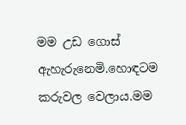මම උඩ ගොස් ඇහැරුනෙමි.හොඳටම කරුවල වෙලාය.මම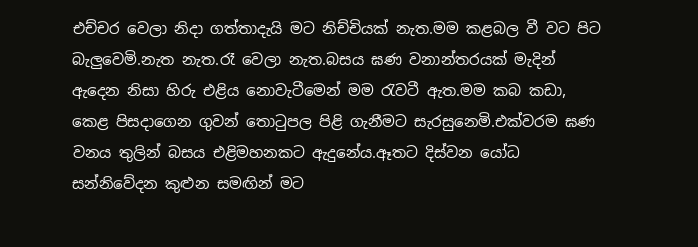එච්චර වෙලා නිදා ගත්තාදැයි මට නිච්චියක් නැත.මම කළබල වී වට පිට බැලුවෙමි.නැත නැත.රෑ වෙලා නැත.බසය ඝණ වනාන්තරයක් මැදින් ඇදෙන නිසා හිරු එළිය නොවැටීමෙන් මම රැවටී ඇත.මම කබ කඩා, කෙළ පිසදාගෙන ගුවන් තොටුපල පිළි ගැනීමට සැරසුනෙමි.එක්වරම ඝණ වනය තුලින් බසය එළිමහනකට ඇදුනේය.ඈතට දිස්වන යෝධ සන්නිවේදන කුළුන සමඟින් මට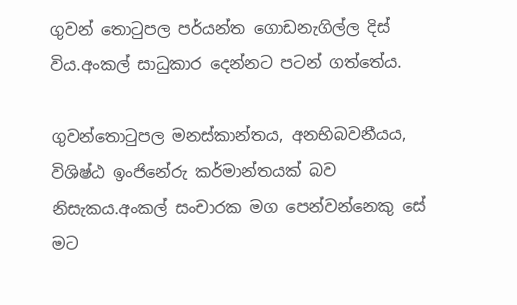ගුවන් තොටුපල පර්යන්ත ගොඩනැගිල්ල දිස් විය.අංකල් සාධුකාර දෙන්නට පටන් ගත්තේය.

ගුවන්තොටුපල මනස්කාන්තය, අනභිබවනීයය, විශිෂ්ඨ ඉංජිනේරු කර්මාන්තයක් බව නිසැකය.අංකල් සංචාරක මග පෙන්වන්නෙකු සේ මට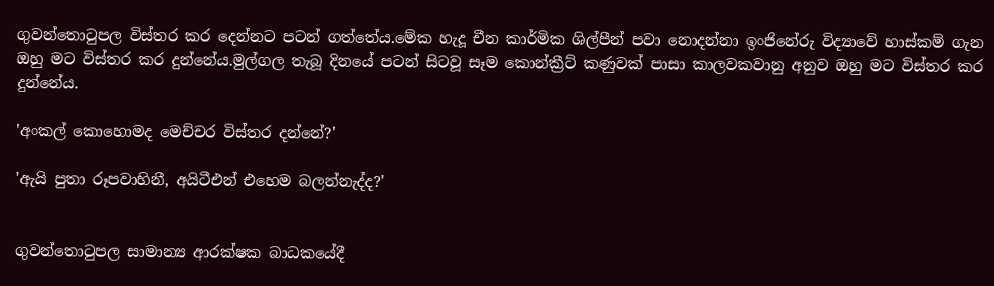ගුවන්තොටුපල විස්තර කර දෙන්නට පටන් ගත්තේය.මේක හැදූ චීන කාර්මික ශිල්පීන් පවා නොදන්නා ඉංජිනේරු විද්‍යාවේ හාස්කම් ගැන ඔහු මට විස්තර කර දුන්නේය.මුල්ගල තැබූ දිනයේ පටන් සිටවූ සෑම කොන්ක්‍රීට් කණුවක් පාසා කාලවකවානු අනුව ඔහු මට විස්තර කර දුන්නේය.

'අංකල් කොහොමද මෙච්චර විස්තර දන්නේ?'

'ඇයි පුතා රූපවාහිනී, අයිටීඑන් එහෙම බලන්නැද්ද?'


ගුවන්තොටුපල සාමාන්‍ය ආරක්ෂක බාධකයේදී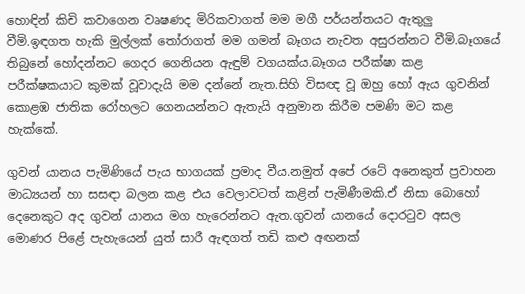හොඳින් කිචි කවාගෙන වෘෂණද මිරිකවාගත් මම මගී පර්යන්තයට ඇතුලු වීමි.ඉඳගත හැකි මුල්ලක් තෝරාගත් මම ගමන් බෑගය නැවත අසුරන්නට වීමි.බෑගයේ තිබුනේ හෝදන්නට ගෙදර ගෙනියන ඇඳුම් වගයක්ය.බෑගය පරීක්ෂා කළ පරීක්ෂකයාට කුමක් වූවාදැයි මම දන්නේ නැත.සිහි විසඥ වූ ඔහු හෝ ඇය ගුවනින් කොළඹ ජාතික රෝහලට ගෙනයන්නට ඇතැයි අනුමාන කිරීම පමණි මට කළ හැක්කේ.

ගුවන් යානය පැමිණියේ පැය භාගයක් ප්‍රමාද වීය.නමුත් අපේ රටේ අනෙකුත් ප්‍රවාහන මාධ්‍යයන් හා සසඳා බලන කළ එය වෙලාවටත් කළින් පැමිණීමකි.ඒ නිසා බොහෝ දෙනෙකුට අද ගුවන් යානය මග හැරෙන්නට ඇත.ගුවන් යානයේ දොරටුව අසල මොණර පිළේ පැහැයෙන් යුත් සාරී ඇඳගත් තඩි කළු අඟනක්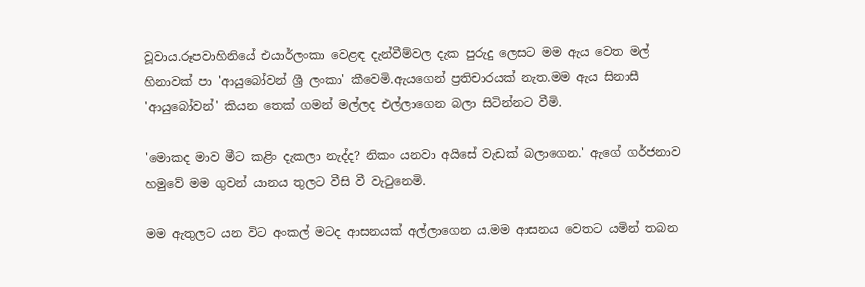වූවාය.රූපවාහිනියේ එයාර්ලංකා වෙළඳ දැන්වීම්වල දැක පුරුදු ලෙසට මම ඇය වෙත මල් හිනාවක් පා 'ආයුබෝවන් ශ්‍රී ලංකා' කීවෙමි.ඇයගෙන් ප්‍රතිචාරයක් නැත.මම ඇය සිනාසී 'ආයුබෝවන්' කියන තෙක් ගමන් මල්ලද එල්ලාගෙන බලා සිටින්නට වීමි.

'මොකද මාව මීට කළිං දැකලා නැද්ද? නිකං යනවා අයිසේ වැඩක් බලාගෙන.' ඇගේ ගර්ජනාව හමුවේ මම ගුවන් යානය තුලට වීසි වී වැටුනෙමි.

මම ඇතුලට යන විට අංකල් මටද ආසනයක් අල්ලාගෙන ය.මම ආසනය වෙතට යමින් තබන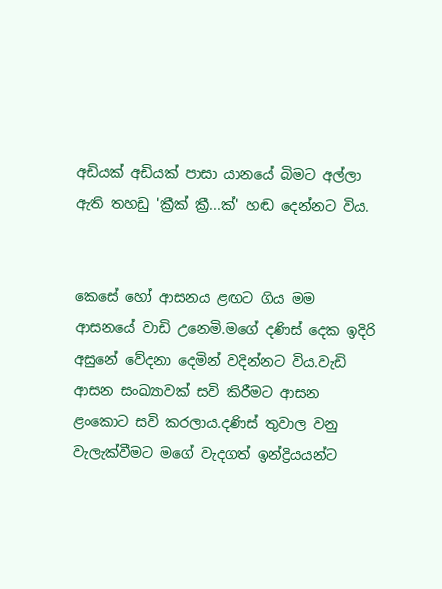අඩියක් අඩියක් පාසා යානයේ බිමට අල්ලා ඇති තහඩු 'ක්‍රීක් ක්‍රී...ක්' හඬ දෙන්නට විය.


කෙසේ හෝ ආසනය ළඟට ගිය මම ආසනයේ වාඩි උනෙමි.මගේ දණිස් දෙක ඉදිරි අසුනේ වේදනා දෙමින් වදින්නට විය.වැඩි ආසන සංඛ්‍යාවක් සවි කිරීමට ආසන ළංකොට සවි කරලාය.දණිස් තුවාල වනු වැලැක්වීමට මගේ වැදගත් ඉන්ද්‍රියයන්ට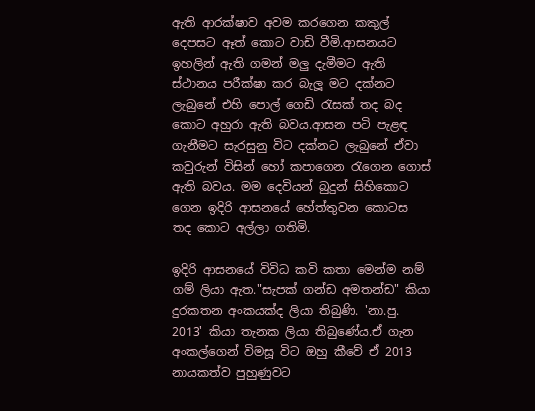ඇති ආරක්ෂාව අවම කරගෙන කකුල් දෙපසට ඈත් කොට වාඩි වීමි.ආසනයට ඉහලින් ඇති ගමන් මලු දැමීමට ඇති ස්ථානය පරීක්ෂා කර බැලූ මට දක්නට ලැබුනේ එහි පොල් ගෙඩි රැසක් තද බද කොට අහුරා ඇති බවය.ආසන පටි පැළඳ ගැනීමට සැරසුනු විට දක්නට ලැබුනේ ඒවා කවුරුන් විසින් හෝ කපාගෙන රැගෙන ගොස් ඇති බවය. මම දෙවියන් බුදුන් සිහිකොට ගෙන ඉදිරි ආසනයේ හේත්තුවන කොටස තද කොට අල්ලා ගතිමි.

ඉදිරි ආසනයේ විවිධ කවි කතා මෙන්ම නම් ගම් ලියා ඇත."සැපක් ගන්ඩ අමතන්ඩ" කියා දුරකතන අංකයක්ද ලියා තිබුණි. 'නා.පු. 2013' කියා තැනක ලියා තිබුණේය.ඒ ගැන අංකල්ගෙන් විමසූ විට ඔහු කීවේ ඒ 2013 නායකත්ව පුහුණුවට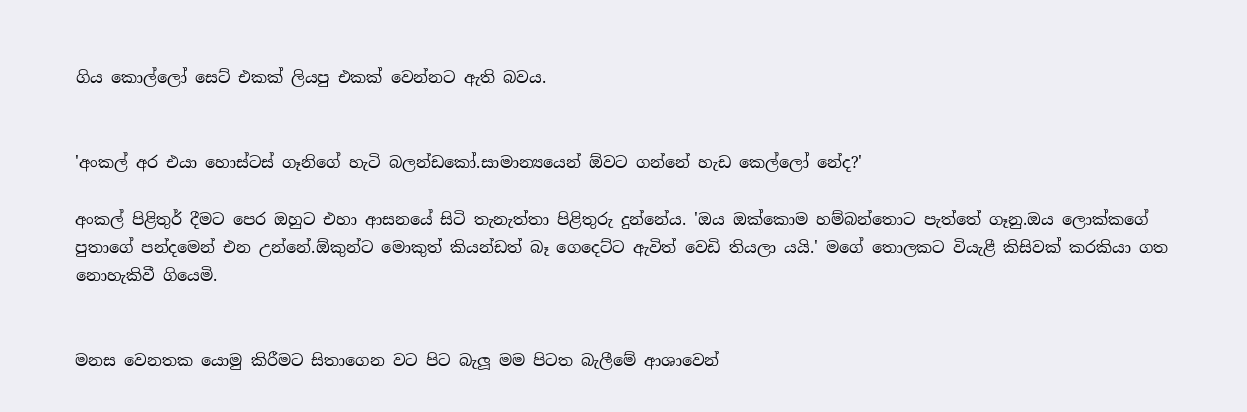ගිය කොල්ලෝ සෙට් එකක් ලියපු එකක් වෙන්නට ඇති බවය.


'අංකල් අර එයා හොස්ටස් ගෑනිගේ හැටි බලන්ඩකෝ.සාමාන්‍යයෙන් ඕවට ගන්නේ හැඩ කෙල්ලෝ නේද?'

අංකල් පිළිතුර් දීමට පෙර ඔහුට එහා ආසනයේ සිටි තැනැත්තා පිළිතුරු දුන්නේය. 'ඔය ඔක්කොම හම්බන්තොට පැත්තේ ගෑනු.ඔය ලොක්කගේ පුතාගේ පන්දමෙන් එන උන්නේ.ඕකුන්ට මොකුත් කියන්ඩත් බෑ ගෙදෙට්ට ඇවිත් වෙඩි තියලා යයි.' මගේ තොලකට වියැළී කිසිවක් කරකියා ගත නොහැකිවී ගියෙමි.


මනස වෙනතක යොමු කිරීමට සිතාගෙන වට පිට බැලූ මම පිටත බැලීමේ ආශාවෙන්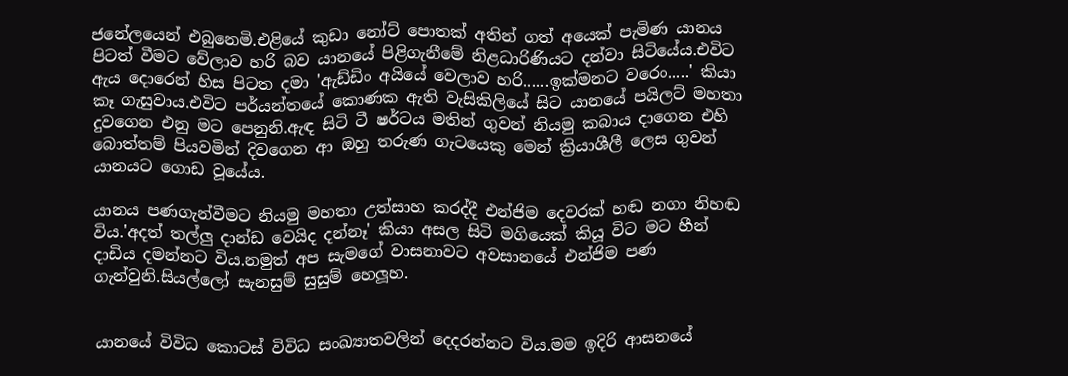ජනේලයෙන් එබුනෙමි.එළියේ කුඩා නෝට් පොතක් අතින් ගත් අයෙක් පැමිණ යානය පිටත් වීමට වේලාව හරි බව යානයේ පිළිගැනීමේ නිළධාරිණියට දන්වා සිටියේය.එවිට ඇය දොරෙන් හිස පිටත දමා 'ඇඩ්ඩිං අයියේ වෙලාව හරි......ඉක්මනට වරෙං.....' කියා කෑ ගැසුවාය.එවිට පර්යන්තයේ කොණක ඇති වැසිකිලියේ සිට යානයේ පයිලට් මහතා දුවගෙන එනු මට පෙනුනි.ඇඳ සිටි ටී ෂර්ටය මතින් ගුවන් නියමු කබාය දාගෙන එහි බොත්තම් පියවමින් දිවගෙන ආ ඔහු තරුණ ගැටයෙකු මෙන් ක්‍රියාශීලී ලෙස ගුවන් යානයට ගොඩ වූයේය.

යානය පණගැන්වීමට නියමු මහතා උත්සාහ කරද්දී එන්ජිම දෙවරක් හඬ නගා නිහඬ විය.'අදත් තල්ලු දාන්ඩ වෙයිද දන්නෑ' කියා අසල සිටි මගියෙක් කියූ විට මට හීන් දාඩිය දමන්නට විය.නමුත් අප සැමගේ වාසනාවට අවසානයේ එන්ජිම පණ ගැන්වුනි.සියල්ලෝ සැනසුම් සුසුම් හෙලූහ.


යානයේ විවිධ කොටස් විවිධ සංඛ්‍යාතවලින් දෙදරන්නට විය.මම ඉදිරි ආසනයේ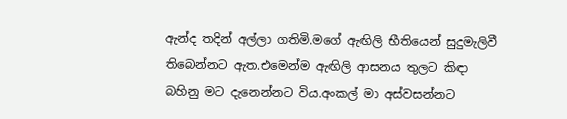ඇන්ද තදින් අල්ලා ගතිමි.මගේ ඇඟිලි භීතියෙන් සුදුමැලිවී තිබෙන්නට ඇත.එමෙන්ම ඇඟිලි ආසනය තුලට කිඳා බහිනු මට දැනෙන්නට විය.අංකල් මා අස්වසන්නට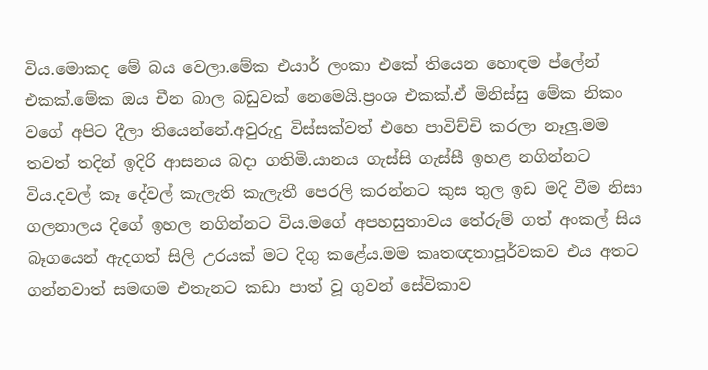විය.මොකද මේ බය වෙලා.මේක එයාර් ලංකා එකේ තියෙන හොඳම ප්ලේන් එකක්.මේක ඔය චීන බාල බඩුවක් නෙමෙයි.ප්‍රංශ එකක්.ඒ මිනිස්සු මේක නිකං වගේ අපිට දීලා තියෙන්නේ.අවුරුදු විස්සක්වත් එහෙ පාවිච්චි කරලා නෑලු.මම තවත් තදින් ඉදිරි ආසනය බදා ගතිමි.යානය ගැස්සි ගැස්සී ඉහළ නගින්නට විය.දවල් කෑ දේවල් කැලැති කැලැතී පෙරලි කරන්නට කුස තුල ඉඩ මදි වීම නිසා ගලනාලය දිගේ ඉහල නගින්නට විය.මගේ අපහසුතාවය තේරුම් ගත් අංකල් සිය බෑගයෙන් ඇදගත් සිලි උරයක් මට දිගු කළේය.මම කෘතඥතාපූර්වකව එය අතට ගන්නවාත් සමඟම එතැනට කඩා පාත් වූ ගුවන් සේවිකාව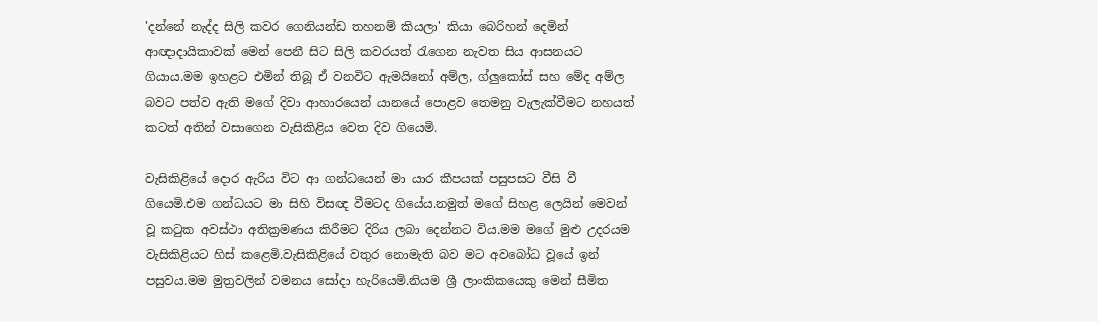'දන්නේ නැද්ද සිලි කවර ගෙනියන්ඩ තහනම් කියලා' කියා බෙරිහන් දෙමින් ආඥාදායිකාවක් මෙන් පෙනී සිට සිලි කවරයත් රැගෙන නැවත සිය ආසනයට ගියාය.මම ඉහළට එමින් තිබූ ඒ වනවිට ඇමයිනෝ අම්ල, ග්ලුකෝස් සහ මේද අම්ල බවට පත්ව ඇති මගේ දිවා ආහාරයෙන් යානයේ පොළව තෙමනු වැලැක්වීමට නහයත් කටත් අතින් වසාගෙන වැසිකිළිය වෙත දිව ගියෙමි.

වැසිකිළියේ දොර ඇරිය විට ආ ගන්ධයෙන් මා යාර කීපයක් පසුපසට වීසි වී ගියෙමි.එම ගන්ධයට මා සිහි විසඥ වීමටද ගියේය.නමුත් මගේ සිහළ ලෙයින් මෙවන් වූ කටුක අවස්ථා අතික්‍රමණය කිරීමට දිරිය ලබා දෙන්නට විය.මම මගේ මුළු උදරයම වැසිකිළියට හිස් කළෙමි.වැසිකිළියේ වතුර නොමැති බව මට අවබෝධ වූයේ ඉන් පසුවය.මම මුත්‍රවලින් වමනය සෝදා හැරියෙමි.නියම ශ්‍රී ලාංකිකයෙකු මෙන් සීමිත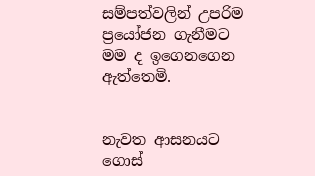සම්පත්වලින් උපරිම ප්‍රයෝජන ගැනීමට මම ද ඉගෙනගෙන ඇත්තෙමි.


නැවත ආසනයට ගොස්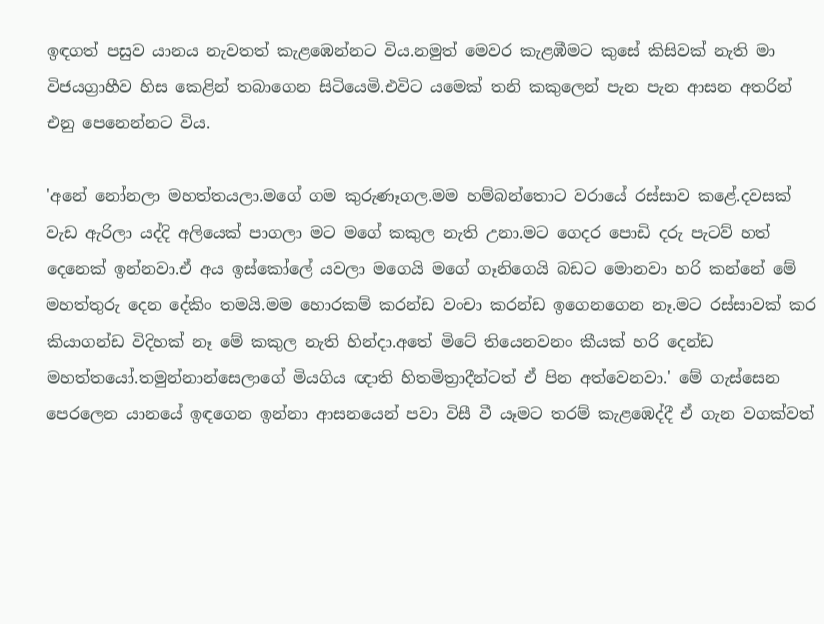ඉඳගත් පසුව යානය නැවතත් කැළඹෙන්නට විය.නමුත් මෙවර කැළඹීමට කුසේ කිසිවක් නැති මා විජයග්‍රාහීව හිස කෙළින් තබාගෙන සිටියෙමි.එවිට යමෙක් තනි කකුලෙන් පැන පැන ආසන අතරින් එනු පෙනෙන්නට විය.

'අනේ නෝනලා මහත්තයලා.මගේ ගම කුරුණෑගල.මම හම්බන්තොට වරායේ රස්සාව කළේ.දවසක් වැඩ ඇරිලා යද්දි අලියෙක් පාගලා මට මගේ කකුල නැති උනා.මට ගෙදර පොඩි දරු පැටව් හත් දෙනෙක් ඉන්නවා.ඒ අය ඉස්කෝලේ යවලා මගෙයි මගේ ගෑනිගෙයි බඩට මොනවා හරි කන්නේ මේ මහත්තුරු දෙන දේකිං තමයි.මම හොරකම් කරන්ඩ වංචා කරන්ඩ ඉගෙනගෙන නෑ.මට රස්සාවක් කර කියාගන්ඩ විදිහක් නෑ මේ කකුල නැති හින්දා.අතේ මිටේ තියෙනවනං කීයක් හරි දෙන්ඩ මහත්තයෝ.තමුන්නාන්සෙලාගේ මියගිය ඥාති හිතමිත්‍රාදීන්ටත් ඒ පින අත්වෙනවා.' මේ ගැස්සෙන පෙරලෙන යානයේ ඉඳගෙන ඉන්නා ආසනයෙන් පවා විසී වී යෑමට තරම් කැළඹෙද්දී ඒ ගැන වගක්වත්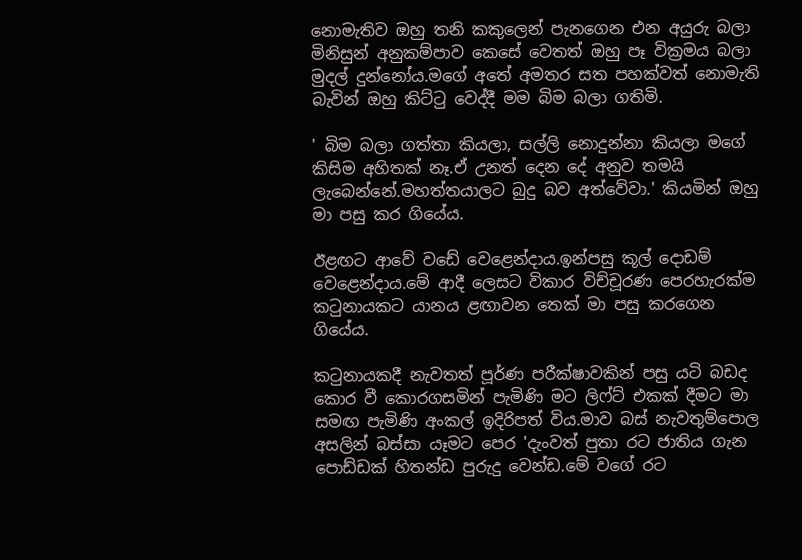නොමැතිව ඔහු තනි කකුලෙන් පැනගෙන එන අයුරු බලා මිනිසුන් අනුකම්පාව කෙසේ වෙතත් ඔහු පෑ වික්‍රමය බලා මුදල් දුන්නෝය.මගේ අතේ අමතර සත පහක්වත් නොමැති බැවින් ඔහු කිට්ටු වෙද්දී මම බිම බලා ගතිමි.

' බිම බලා ගත්තා කියලා, සල්ලි නොදුන්නා කියලා මගේ කිසිම අහිතක් නෑ.ඒ උනත් දෙන දේ අනුව තමයි ලැබෙන්නේ.මහත්තයාලට බුදු බව අත්වේවා.' කියමින් ඔහු මා පසු කර ගියේය.

ඊළඟට ආවේ වඩේ වෙළෙන්දාය.ඉන්පසු කූල් දොඩම් වෙළෙන්දාය.මේ ආදී ලෙසට විකාර විච්චූරණ පෙරහැරක්ම කටුනායකට යානය ළඟාවන තෙක් මා පසු කරගෙන ගියේය.

කටුනායකදී නැවතත් පූර්ණ පරීක්ෂාවකින් පසු යටි බඩද කොර වී කොරගසමින් පැමිණි මට ලිෆ්ට් එකක් දීමට මා සමඟ පැමිණි අංකල් ඉදිරිපත් විය.මාව බස් නැවතුම්පොල අසලින් බස්සා යෑමට පෙර 'දැංවත් පුතා රට ජාතිය ගැන පොඩ්ඩක් හිතන්ඩ පුරුදු වෙන්ඩ.මේ වගේ රට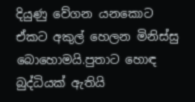දියුණු වේගන යනකොට ඒකට අකුල් හෙලන මිනිස්සු බොහොමයි.පුතාට හොඳ බුද්ධියක් ඇතියි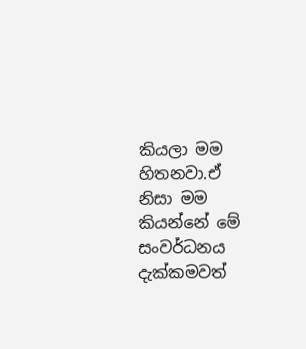කියලා මම හිතනවා.ඒ නිසා මම කියන්නේ මේ සංවර්ධනය දැක්කමවත්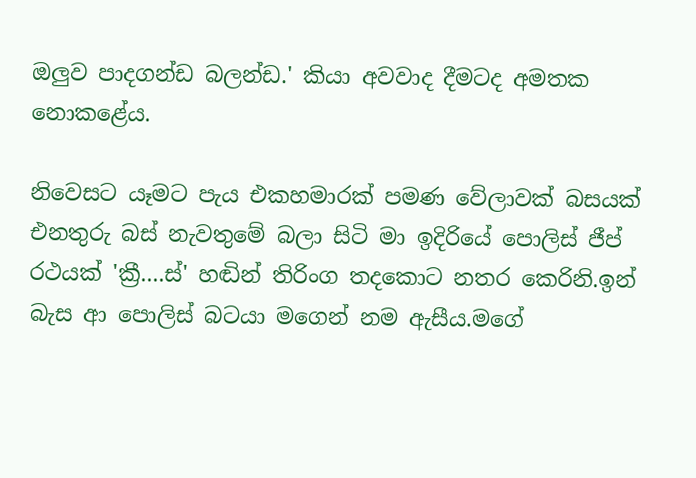ඔලුව පාදගන්ඩ බලන්ඩ.' කියා අවවාද දීමටද අමතක නොකළේය.

නිවෙසට යෑමට පැය එකහමාරක් පමණ වේලාවක් බසයක් එනතුරු බස් නැවතුමේ බලා සිටි මා ඉදිරියේ පොලිස් ජීප් රථයක් 'ක්‍රී....ස්' හඬින් තිරිංග තදකොට නතර කෙරිනි.ඉන් බැස ආ පොලිස් බටයා මගෙන් නම ඇසීය.මගේ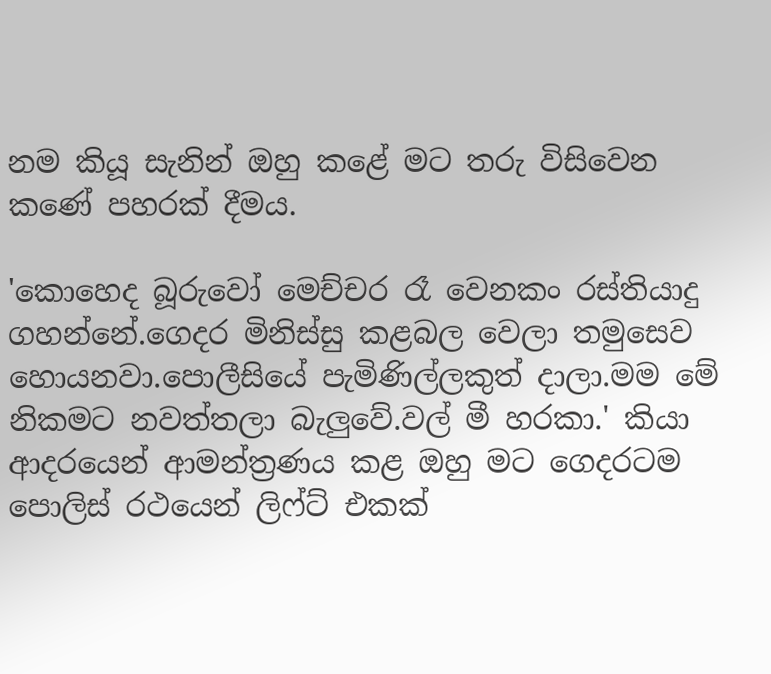නම කියූ සැනින් ඔහු කළේ මට තරු විසිවෙන කණේ පහරක් දීමය.

'කොහෙද බූරුවෝ මෙච්චර රෑ වෙනකං රස්තියාදු ගහන්නේ.ගෙදර මිනිස්සු කළබල වෙලා තමුසෙව හොයනවා.පොලීසියේ පැමිණිල්ලකුත් දාලා.මම මේ නිකමට නවත්තලා බැලුවේ.වල් මී හරකා.' කියා ආදරයෙන් ආමන්ත්‍රණය කළ ඔහු මට ගෙදරටම පොලිස් රථයෙන් ලිෆ්ට් එකක්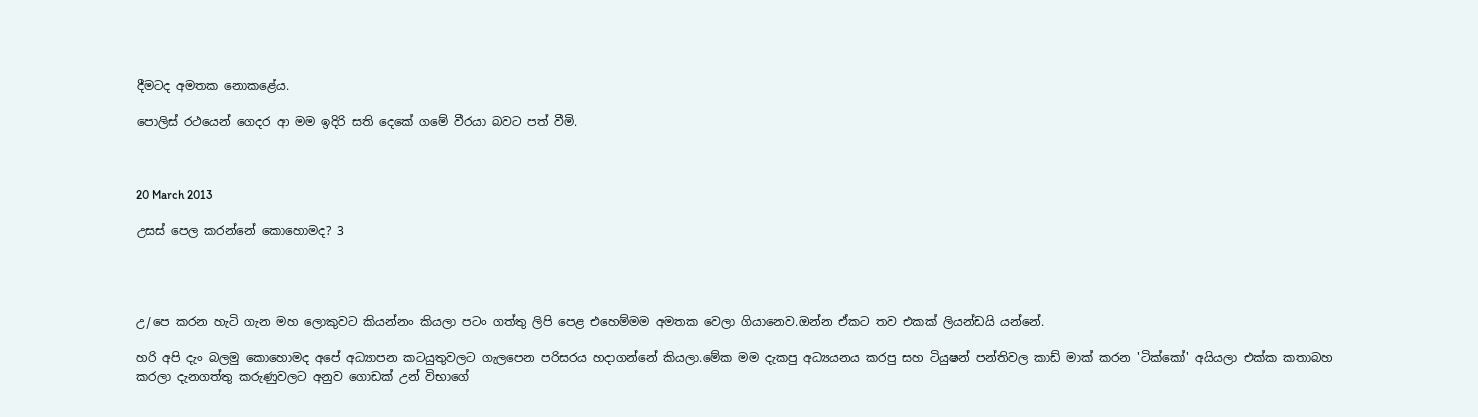දීමටද අමතක නොකළේය.

පොලිස් රථයෙන් ගෙදර ආ මම ඉදිරි සති දෙකේ ගමේ වීරයා බවට පත් වීමි.



20 March 2013

උසස් පෙල කරන්නේ කොහොමද? 3




උ/පෙ කරන හැටි ගැන මහ ලොකුවට කියන්නං කියලා පටං ගත්තු ලිපි පෙළ එහෙම්මම අමතක වෙලා ගියානෙව.ඔන්න ඒකට තව එකක් ලියන්ඩයි යන්නේ.

හරි අපි දැං බලමු කොහොමද අපේ අධ්‍යාපන කටයුතුවලට ගැලපෙන පරිසරය හදාගන්නේ කියලා.මේක මම දැකපු අධ්‍යයනය කරපු සහ ටියුෂන් පන්තිවල කාඩ් මාක් කරන 'ටික්කෝ' අයියලා එක්ක කතාබහ කරලා දැනගත්තු කරුණුවලට අනුව ගොඩක් උන් විභාගේ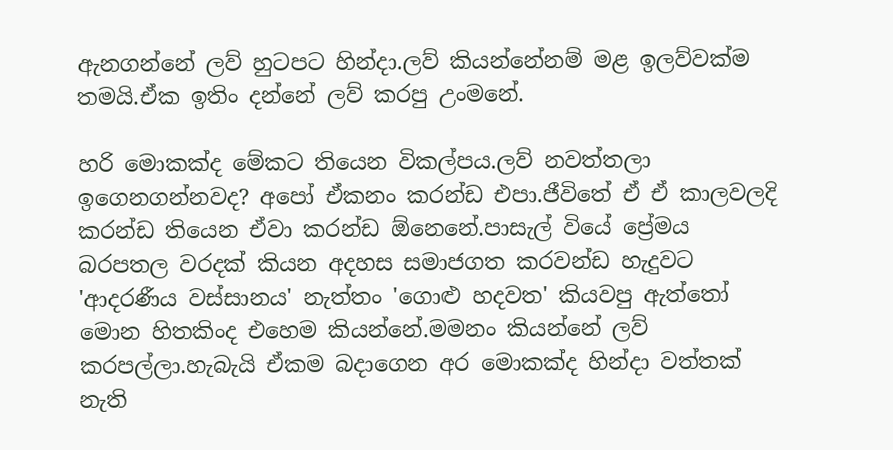ඇනගන්නේ ලව් හුටපට හින්දා.ලව් කියන්නේනම් මළ ඉලව්වක්ම තමයි.ඒක ඉතිං දන්නේ ලව් කරපු උංමනේ.

හරි මොකක්ද මේකට තියෙන විකල්පය.ලව් නවත්තලා ඉගෙනගන්නවද? අපෝ ඒකනං කරන්ඩ එපා.ජීවිතේ ඒ ඒ කාලවලදි කරන්ඩ තියෙන ඒවා කරන්ඩ ඕනෙනේ.පාසැල් වියේ ප්‍රේමය බරපතල වරදක් කියන අදහස සමාජගත කරවන්ඩ හැදුවට 'ආදරණීය වස්සානය' නැත්තං 'ගොළු හදවත' කියවපු ඇත්තෝ මොන හිතකිංද එහෙම කියන්නේ.මමනං කියන්නේ ලව් කරපල්ලා.හැබැයි ඒකම බදාගෙන අර මොකක්ද හින්දා වත්තක් නැති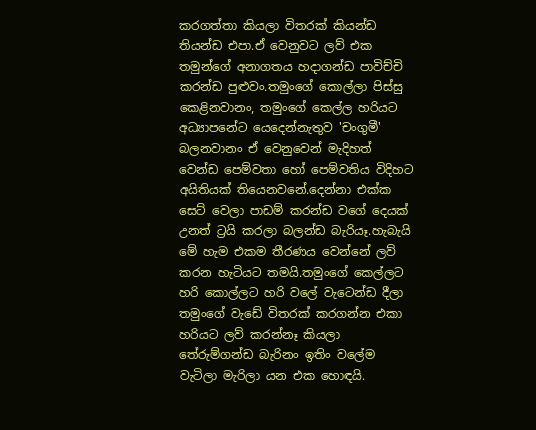කරගත්තා කියලා විතරක් කියන්ඩ තියන්ඩ එපා.ඒ වෙනුවට ලව් එක තමුන්ගේ අනාගතය හදාගන්ඩ පාවිච්චි කරන්ඩ පුළුවං.තමුංගේ කොල්ලා පිස්සු කෙළිනවානං, තමුංගේ කෙල්ල හරියට අධ්‍යාපනේට යෙදෙන්නැතුව 'චංගුමී' බලනවානං ඒ වෙනුවෙන් මැදිහත් වෙන්ඩ පෙම්වතා හෝ පෙම්වතිය විදිහට අයිතියක් තියෙනවනේ.දෙන්නා එක්ක සෙට් වෙලා පාඩම් කරන්ඩ වගේ දෙයක් උනත් ට්‍රයි කරලා බලන්ඩ බැරියෑ.හැබැයි මේ හැම එකම තීරණය වෙන්නේ ලව් කරන හැටියට තමයි.තමුංගේ කෙල්ලට හරි කොල්ලට හරි වලේ වැටෙන්ඩ දීලා තමුංගේ වැඩේ විතරක් කරගන්න එකා හරියට ලව් කරන්නෑ කියලා තේරුම්ගන්ඩ බැරිනං ඉතිං වලේම වැටිලා මැරිලා යන එක හොඳයි.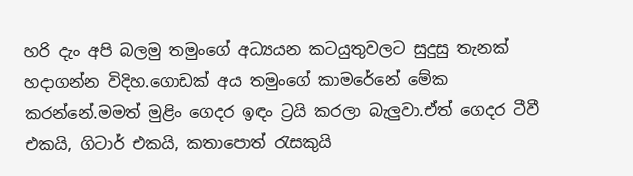හරි දැං අපි බලමු තමුංගේ අධ්‍යයන කටයුතුවලට සුදුසු තැනක් හදාගන්න විදිහ.ගොඩක් අය තමුංගේ කාමරේනේ මේක කරන්නේ.මමත් මුළිං ගෙදර ඉඳං ට්‍රයි කරලා බැලුවා.ඒත් ගෙදර ටීවී එකයි, ගිටාර් එකයි, කතාපොත් රැසකුයි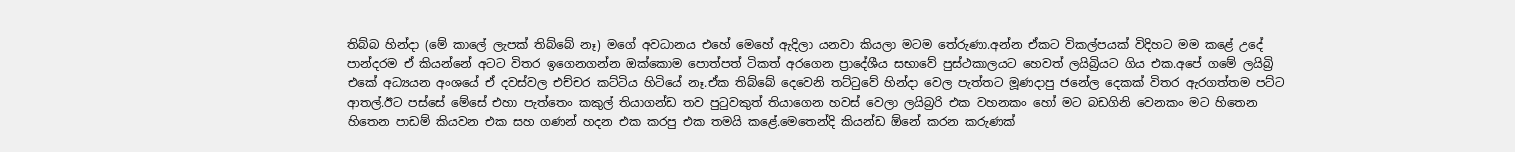තිබ්බ හින්දා (මේ කාලේ ලැපක් තිබ්බේ නෑ) මගේ අවධානය එහේ මෙහේ ඇදිලා යනවා කියලා මටම තේරුණා.අන්න ඒකට විකල්පයක් විදිහට මම කළේ උදේ පාන්දරම ඒ කියන්නේ අටට විතර ඉගෙනගන්න ඔක්කොම පොත්පත් ටිකත් අරගෙන ප්‍රාදේශීය සභාවේ පුස්ථකාලයට හෙවත් ලයිබ්‍රියට ගිය එක.අපේ ගමේ ලයිබ්‍රි එකේ අධ්‍යයන අංශයේ ඒ දවස්වල එච්චර කට්ටිය හිටියේ නෑ.ඒක තිබ්බේ දෙවෙනි තට්ටුවේ හින්දා වෙල පැත්තට මූණදාපු ජනේල දෙකක් විතර ඇරගත්තම පට්ට ආතල්.ඊට පස්සේ මේසේ එහා පැත්තෙං කකුල් තියාගන්ඩ තව පුටුවකුත් තියාගෙන හවස් වෙලා ලයිබ්‍රරි එක වහනකං හෝ මට බඩගිනි වෙනකං මට හිතෙන හිතෙන පාඩම් කියවන එක සහ ගණන් හදන එක කරපු එක තමයි කළේ.මෙතෙන්දි කියන්ඩ ඕනේ කරන කරුණක්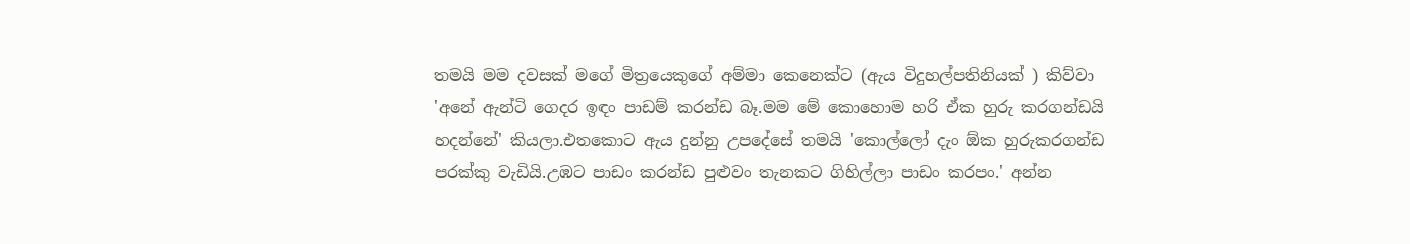තමයි මම දවසක් මගේ මිත්‍රයෙකුගේ අම්මා කෙනෙක්ට (ඇය විදුහල්පතිනියක් ) කිව්වා 'අනේ ඇන්ටි ගෙදර ඉඳං පාඩම් කරන්ඩ බෑ.මම මේ කොහොම හරි ඒක හුරු කරගන්ඩයි හදන්නේ' කියලා.එතකොට ඇය දුන්නු උපදේසේ තමයි 'කොල්ලෝ දැං ඕක හුරුකරගන්ඩ පරක්කු වැඩියි.උඹට පාඩං කරන්ඩ පුළුවං තැනකට ගිහිල්ලා පාඩං කරපං.' අන්න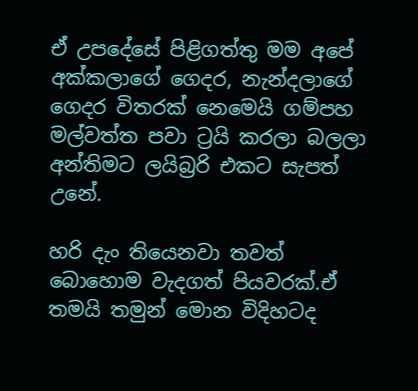ඒ උපදේසේ පිළිගත්තු මම අපේ අක්කලාගේ ගෙදර, නැන්දලාගේ ගෙදර විතරක් නෙමෙයි ගම්පහ මල්වත්ත පවා ට්‍රයි කරලා බලලා අන්තිමට ලයිබ්‍රරි එකට සැපත් උනේ.

හරි දැං තියෙනවා තවත් බොහොම වැදගත් පියවරක්.ඒ තමයි තමුන් මොන විදිහටද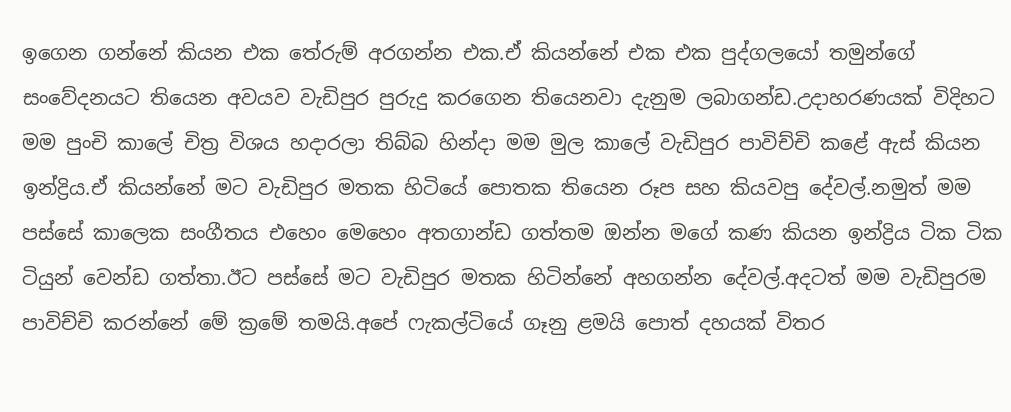ඉගෙන ගන්නේ කියන එක තේරුම් අරගන්න එක.ඒ කියන්නේ එක එක පුද්ගලයෝ තමුන්ගේ සංවේදනයට තියෙන අවයව වැඩිපුර පුරුදු කරගෙන තියෙනවා දැනුම ලබාගන්ඩ.උදාහරණයක් විදිහට මම පුංචි කාලේ චිත්‍ර විශය හදාරලා තිබ්බ හින්දා මම මුල කාලේ වැඩිපුර පාවිච්චි කළේ ඇස් කියන ඉන්ද්‍රිය.ඒ කියන්නේ මට වැඩිපුර මතක හිටියේ පොතක තියෙන රූප සහ කියවපු දේවල්.නමුත් මම පස්සේ කාලෙක සංගීතය එහෙං මෙහෙං අතගාන්ඩ ගත්තම ඔන්න මගේ කණ කියන ඉන්ද්‍රිය ටික ටික ටියුන් වෙන්ඩ ගත්තා.ඊට පස්සේ මට වැඩිපුර මතක හිටින්නේ අහගන්න දේවල්.අදටත් මම වැඩිපුරම පාවිච්චි කරන්නේ මේ ක්‍රමේ තමයි.අපේ ෆැකල්ටියේ ගෑනු ළමයි පොත් දහයක් විතර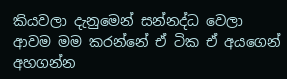කියවලා දැනුමෙන් සන්නද්ධ වෙලා ආවම මම කරන්නේ ඒ ටික ඒ අයගෙන් අහගන්න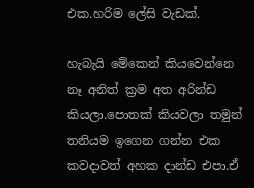එක.හරිම ලේසි වැඩක්.

හැබැයි මේකෙන් කියවෙන්නෙ නෑ අනිත් ක්‍රම අත අරින්ඩ කියලා.පොතක් කියවලා තමුන් තනියම ඉගෙන ගන්න එක කවදාවත් අහක දාන්ඩ එපා.ඒ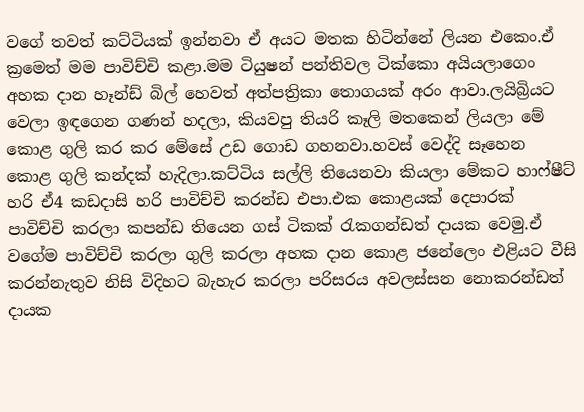වගේ තවත් කට්ටියක් ඉන්නවා ඒ අයට මතක හිටින්නේ ලියන එකෙං.ඒ ක්‍රමෙත් මම පාවිච්චි කළා.මම ටියුෂන් පන්තිවල ටික්කො අයියලාගෙං අහක දාන හෑන්ඩ් බිල් හෙවත් අත්පත්‍රිකා තොගයක් අරං ආවා.ලයිබ්‍රියට වෙලා ඉඳගෙන ගණන් හදලා, කියවපු තියරි කෑලි මතකෙන් ලියලා මේ කොළ ගුලි කර කර මේසේ උඩ ගොඩ ගහනවා.හවස් වෙද්දි සෑහෙන කොළ ගුලි කන්දක් හැදිලා.කට්ටිය සල්ලි තියෙනවා කියලා මේකට හාෆ්ෂීට් හරි ඒ4 කඩදාසි හරි පාවිච්චි කරන්ඩ එපා.එක කොළයක් දෙපාරක් පාවිච්චි කරලා කපන්ඩ තියෙන ගස් ටිකක් රැකගන්ඩත් දායක වෙමු.ඒ වගේම පාවිච්චි කරලා ගුලි කරලා අහක දාන කොළ ජනේලෙං එළියට වීසි කරන්නැතුව නිසි විදිහට බැහැර කරලා පරිසරය අවලස්සන නොකරන්ඩත් දායක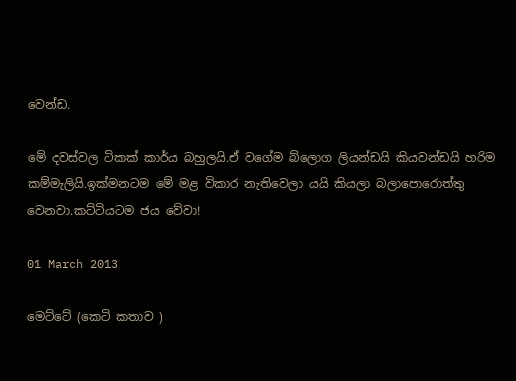වෙන්ඩ.

මේ දවස්වල ටිකක් කාර්ය බහුලයි.ඒ වගේම බ්ලොග ලියන්ඩයි කියවන්ඩයි හරිම කම්මැලියි.ඉක්මනටම මේ මළ විකාර නැතිවෙලා යයි කියලා බලාපොරොත්තු වෙනවා.කට්ටියටම ජය වේවා!

01 March 2013

මෙට්ටේ (කෙටි කතාව )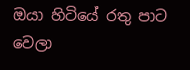ඔයා හිටියේ රතු පාට වෙලා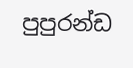පුපුරන්ඩ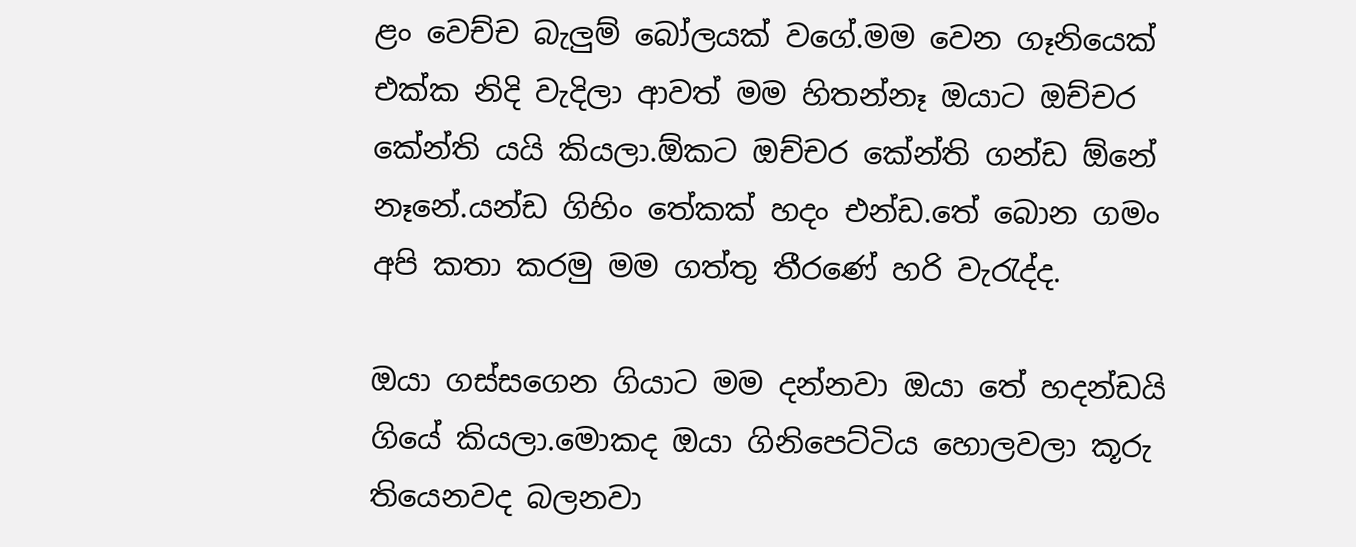ළං වෙච්ච බැලුම් බෝලයක් වගේ.මම වෙන ගෑනියෙක් එක්ක නිදි වැදිලා ආවත් මම හිතන්නෑ ඔයාට ඔච්චර කේන්ති යයි කියලා.ඕකට ඔච්චර කේන්ති ගන්ඩ ඕනේ නෑනේ.යන්ඩ ගිහිං තේකක් හදං එන්ඩ.තේ බොන ගමං අපි කතා කරමු මම ගත්තු තීරණේ හරි වැරැද්ද.

ඔයා ගස්සගෙන ගියාට මම දන්නවා ඔයා තේ හදන්ඩයි ගියේ කියලා.මොකද ඔයා ගිනිපෙට්ටිය හොලවලා කූරු තියෙනවද බලනවා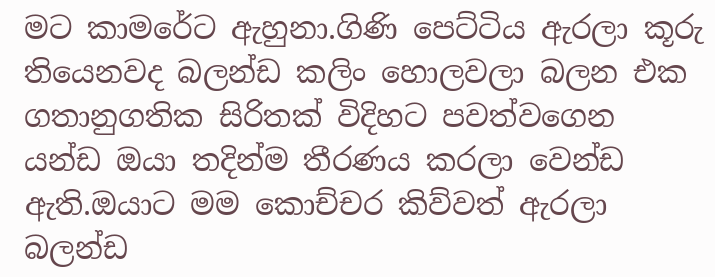මට කාමරේට ඇහුනා.ගිණි පෙට්ටිය ඇරලා කූරු තියෙනවද බලන්ඩ කලිං හොලවලා බලන එක ගතානුගතික සිරිතක් විදිහට පවත්වගෙන යන්ඩ ඔයා තදින්ම තීරණය කරලා වෙන්ඩ ඇති.ඔයාට මම කොච්චර කිව්වත් ඇරලා බලන්ඩ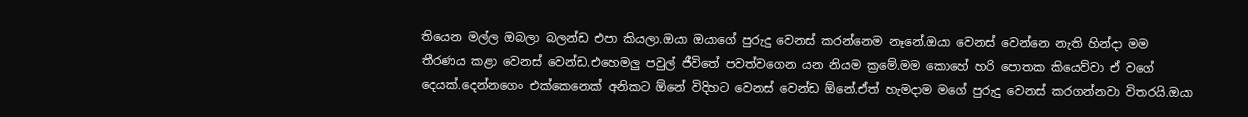තියෙන මල්ල ඔබලා බලන්ඩ එපා කියලා.ඔයා ඔයාගේ පුරුදු වෙනස් කරන්නෙම නෑනේ.ඔයා වෙනස් වෙන්නෙ නැති හින්දා මම තීරණය කළා වෙනස් වෙන්ඩ.එහෙමලු පවුල් ජීවිතේ පවත්වගෙන යන නියම ක්‍රමේ.මම කොහේ හරි පොතක කියෙව්වා ඒ වගේ දෙයක්.දෙන්නගෙං එක්කෙනෙක් අනිකට ඕනේ විදිහට වෙනස් වෙන්ඩ ඕනේ.ඒත් හැමදාම මගේ පුරුදු වෙනස් කරගන්නවා විතරයි.ඔයා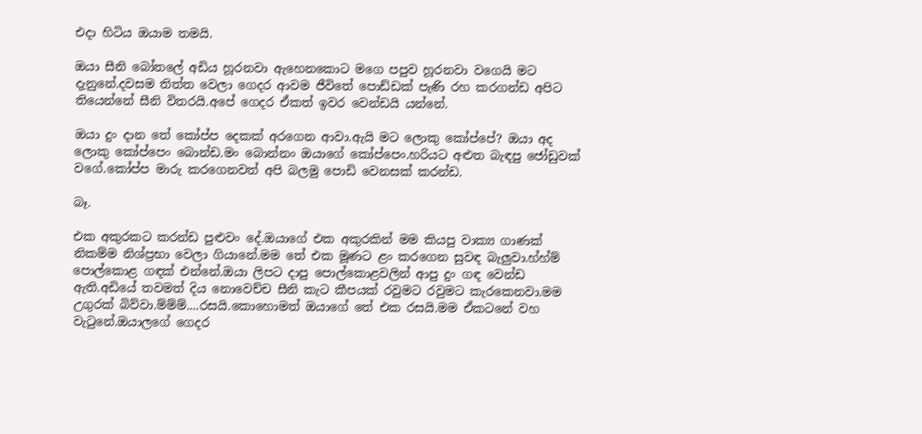එදා හිටිය ඔයාම තමයි.

ඔයා සීනි බෝතලේ අඩිය හූරනවා ඇහෙනකොට මගෙ පපුව හූරනවා වගෙයි මට දැනුනේ.දවසම තිත්ත වෙලා ගෙදර ආවම ජීවිතේ පොඩ්ඩක් පැණි රහ කරගන්ඩ අපිට තියෙන්නේ සීනි විතරයි.අපේ ගෙදර ඒකත් ඉවර වෙන්ඩයි යන්නේ.

ඔයා දුං දාන තේ කෝප්ප දෙකක් අරගෙන ආවා.ඇයි මට ලොකු කෝප්පේ? ඔයා අද ලොකු කෝප්පෙං බොන්ඩ.මං බොන්නං ඔයාගේ කෝප්පෙං.හරියට අළුත බැඳපු ජෝඩුවක් වගේ.කෝප්ප මාරු කරගෙනවත් අපි බලමු පොඩි වෙනසක් කරන්ඩ.

බෑ.

එක අකුරකට කරන්ඩ පුළුවං දේ.ඔයාගේ එක අකුරකින් මම කියපු වාක්‍ය ගාණක් නිකම්ම නිශ්ප්‍රභා වෙලා ගියානේ.මම තේ එක මූණට ළං කරගෙන සුවඳ බැලුවා.හ්හ්ම් පොල්කොළ ගඳක් එන්නේ.ඔයා ලිපට දාපු පොල්කොළවලින් ආපු දුං ගඳ වෙන්ඩ ඇති.අඩියේ තවමත් දිය නොවෙච්ච සීනි කැට කීපයක් රවුමට රවුමට කැරකෙනවා.මම උගුරක් බිව්වා.ම්ම්ම්....රසයි.කොහොමත් ඔයාගේ තේ එක රසයි.මම ඒකටනේ වහ වැටුනේ.ඔයාලගේ ගෙදර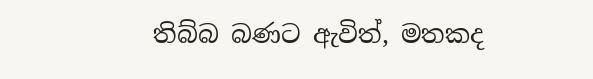තිබ්බ බණට ඇවිත්, මතකද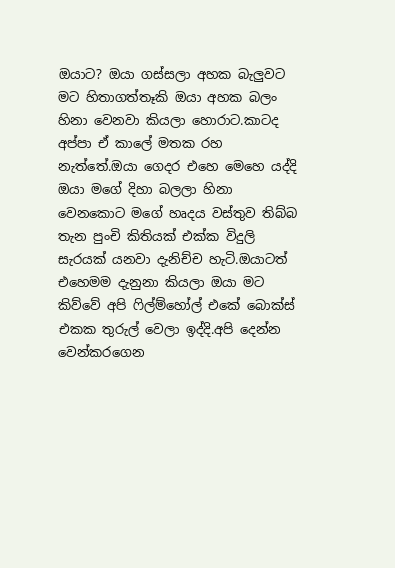ඔයාට? ඔයා ගස්සලා අහක බැලුවට මට හිතාගත්තෑකි ඔයා අහක බලං හිනා වෙනවා කියලා හොරාට.කාටද අප්පා ඒ කාලේ මතක රහ නැත්තේ.ඔයා ගෙදර එහෙ මෙහෙ යද්දි ඔයා මගේ දිහා බලලා හිනා වෙනකොට මගේ හෘදය වස්තුව තිබ්බ තැන පුංචි කිතියක් එක්ක විදුලි සැරයක් යනවා දැනිච්ච හැටි.ඔයාටත් එහෙමම දැනුනා කියලා ඔයා මට කිව්වේ අපි ෆිල්ම්හෝල් එකේ බොක්ස් එකක තුරුල් වෙලා ඉද්දි.අපි දෙන්න වෙන්කරගෙන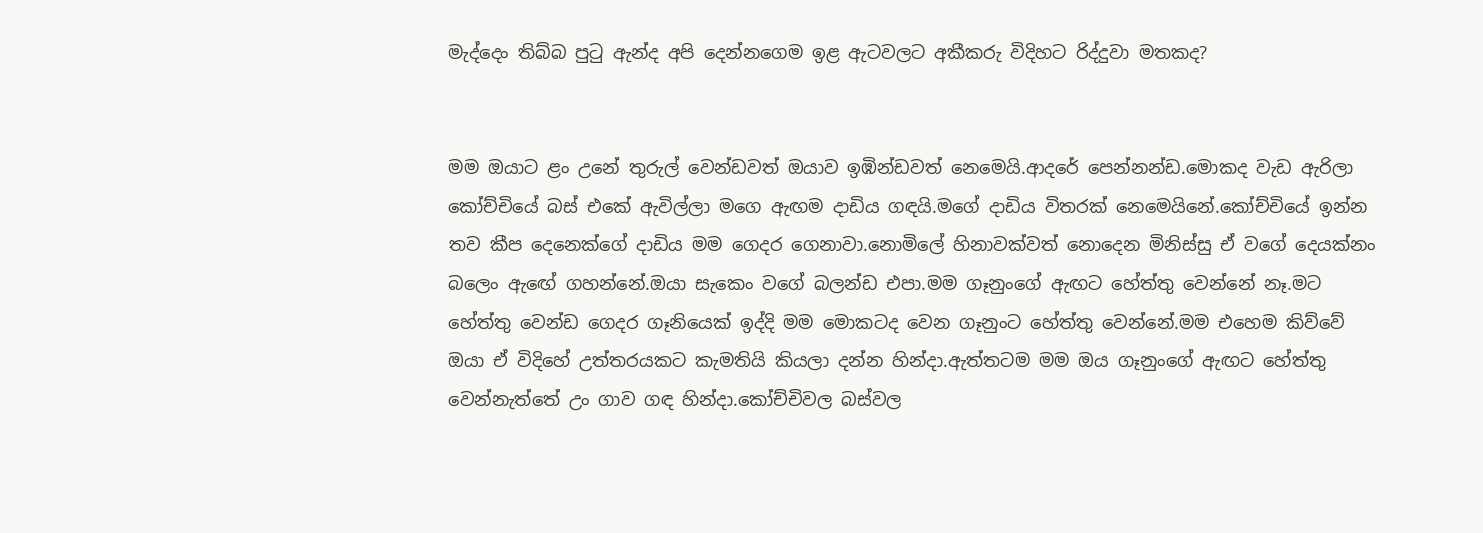මැද්දෙං තිබ්බ පුටු ඇන්ද අපි දෙන්නගෙම ඉළ ඇටවලට අකීකරු විදිහට රිද්දුවා මතකද?


මම ඔයාට ළං උනේ තුරුල් වෙන්ඩවත් ඔයාව ඉඹින්ඩවත් නෙමෙයි.ආදරේ පෙන්නන්ඩ.මොකද වැඩ ඇරිලා කෝච්චියේ බස් එකේ ඇවිල්ලා මගෙ ඇඟම දාඩිය ගඳයි.මගේ දාඩිය විතරක් නෙමෙයිනේ.කෝච්චියේ ඉන්න තව කීප දෙනෙක්ගේ දාඩිය මම ගෙදර ගෙනාවා.නොමිලේ හිනාවක්වත් නොදෙන මිනිස්සු ඒ වගේ දෙයක්නං බලෙං ඇඟේ ගහන්නේ.ඔයා සැකෙං වගේ බලන්ඩ එපා.මම ගෑනුංගේ ඇඟට හේත්තු වෙන්නේ නෑ.මට හේත්තු වෙන්ඩ ගෙදර ගෑනියෙක් ඉද්දි මම මොකටද වෙන ගෑනුංට හේත්තු වෙන්නේ.මම එහෙම කිව්වේ ඔයා ඒ විදිහේ උත්තරයකට කැමතියි කියලා දන්න හින්දා.ඇත්තටම මම ඔය ගෑනුංගේ ඇඟට හේත්තු වෙන්නැත්තේ උං ගාව ගඳ හින්දා.කෝච්චිවල බස්වල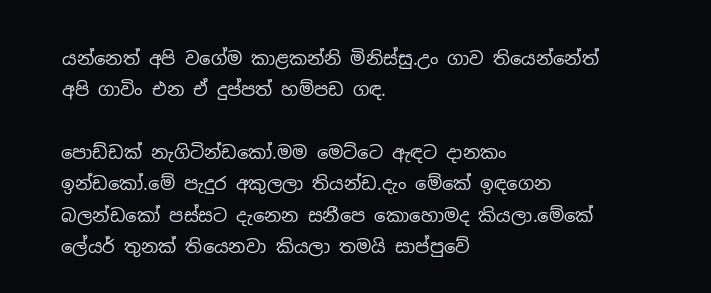යන්නෙත් අපි වගේම කාළකන්නි මිනිස්සු.උං ගාව තියෙන්නේත්  අපි ගාවිං එන ඒ දුප්පත් හම්පඩ ගඳ.

පොඩ්ඩක් නැගිටින්ඩකෝ.මම මෙට්ටෙ ඇඳට දානකං ඉන්ඩකෝ.මේ පැදුර අකුලලා තියන්ඩ.දැං මේකේ ඉඳගෙන බලන්ඩකෝ පස්සට දැනෙන සනීපෙ කොහොමද කියලා.මේකේ ලේයර් තුනක් තියෙනවා කියලා තමයි සාප්පුවේ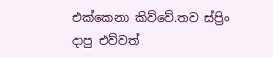එක්කෙනා කිව්වේ.තව ස්ප්‍රිං දාපු එව්වත්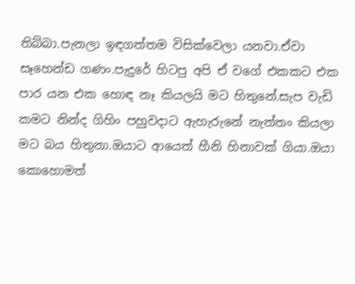තිබ්බා.පැනලා ඉඳගත්තම විසික්වෙලා යනවා.ඒවා සෑහෙන්ඩ ගණං.පැදුරේ හිටපු අපි ඒ වගේ එකකට එක පාර යන එක හොඳ නෑ කියලයි මට හිතුනේ.සැප වැඩි කමට නින්ද ගිහිං පහුවදාට ඇහැරුනේ නැත්තං කියලා මට බය හිතුනා.ඔයාට ආයෙත් හීනි හිනාවක් ගියා.ඔයා කොහොමත්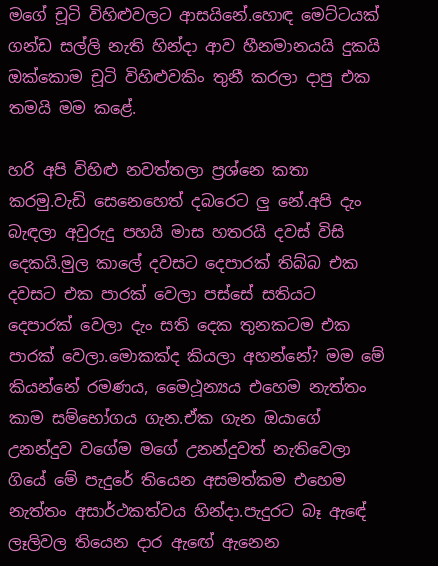මගේ චූටි විහිළුවලට ආසයිනේ.හොඳ මෙට්ටයක් ගන්ඩ සල්ලි නැති හින්දා ආව හීනමානයයි දුකයි ඔක්කොම චූටි විහිළුවකිං තුනී කරලා දාපු එක තමයි මම කළේ.

හරි අපි විහිළු නවත්තලා ප්‍රශ්නෙ කතා කරමු.වැඩි සෙනෙහෙත් දබරෙට ලු නේ.අපි දැං බැඳලා අවුරුදු පහයි මාස හතරයි දවස් විසි දෙකයි.මුල කාලේ දවසට දෙපාරක් තිබ්බ එක දවසට එක පාරක් වෙලා පස්සේ සතියට දෙපාරක් වෙලා දැං සති දෙක තුනකටම එක පාරක් වෙලා.මොකක්ද කියලා අහන්නේ? මම මේ කියන්නේ රමණය, මෛථූන්‍යය එහෙම නැත්තං කාම සම්භෝගය ගැන.ඒක ගැන ඔයාගේ උනන්දුව වගේම මගේ උනන්දුවත් නැතිවෙලා ගියේ මේ පැදුරේ තියෙන අසමත්කම එහෙම නැත්තං අසාර්ථකත්වය හින්දා.පැදුරට බෑ ඇඳේ ලෑලිවල තියෙන දාර ඇඟේ ඇනෙන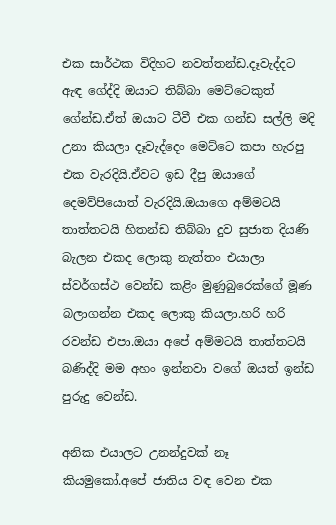එක සාර්ථක විදිහට නවත්තන්ඩ.දෑවැද්දට ඇඳ ගේද්දි ඔයාට තිබ්බා මෙට්ටෙකුත් ගේන්ඩ.ඒත් ඔයාට ටීවී එක ගන්ඩ සල්ලි මදි උනා කියලා දෑවැද්දෙං මෙට්ටෙ කපා හැරපු එක වැරදියි.ඒවට ඉඩ දීපු ඔයාගේ දෙමව්පියොත් වැරදියි.ඔයාගෙ අම්මටයි තාත්තටයි හිතන්ඩ තිබ්බා දුව සුජාත දියණි බැලන එකද ලොකු නැත්තං එයාලා ස්වර්ගස්ථ වෙන්ඩ කළිං මුණුබුරෙක්ගේ මූණ බලාගන්න එකද ලොකු කියලා.හරි හරි රවන්ඩ එපා.ඔයා අපේ අම්මටයි තාත්තටයි බණිද්දි මම අහං ඉන්නවා වගේ ඔයත් ඉන්ඩ පුරුදු වෙන්ඩ.

අනික එයාලට උනන්දුවක් නෑ කියමුකෝ.අපේ ජාතිය වඳ වෙන එක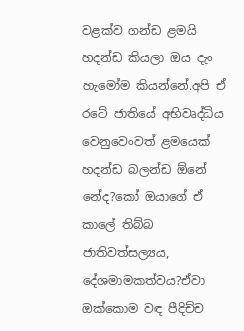වළක්ව ගන්ඩ ළමයි හදන්ඩ කියලා ඔය දැං හැමෝම කියන්නේ.අපි ඒ රටේ ජාතියේ අභිවෘද්ධිය වෙනුවෙංවත් ළමයෙක් හදන්ඩ බලන්ඩ ඕනේ නේද?කෝ ඔයාගේ ඒ කාලේ තිබ්බ ජාතිවත්සල්‍යය, දේශමාමකත්වය?ඒවා ඔක්කොම වඳ පීදිච්ච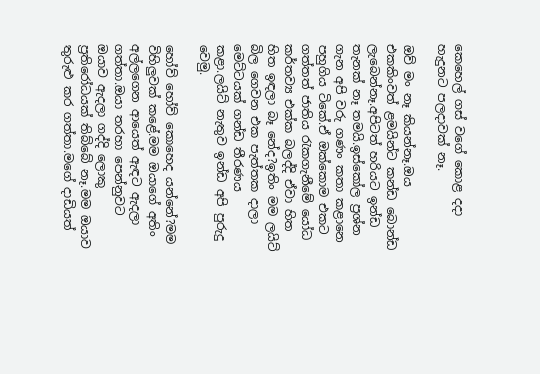කෙහෙල් ගස් වගේ කොළ දදා හැදුනට පලදාවක් නෑ.

ඔව් මං නෑ කියන්නෑ.ඔය එකකිංවත් ළමයින්ට කන්ඩ බොන්ඩ ලැබෙන්නෑ.අපිටත් හරියට ඉන්ඩ තැනක් නෑ තමයි.ඉස්කෝල ප්‍රශ්න ගැන අපි වරු ගණං කතා කළානෙ පහුගිය ටිකේ.ඒ ඔක්කොම එකට ගත්තත් ජාතිය රැකගැනීමේ යෝධ කර්තව්‍ය එක්ක බලද්දි ඒවා හිත හිත ඉඳලා බෑ නේද?ඉතිං මම ලයිට් බිල ගෙවන එක පැත්තක දාලා මෙට්ටයක් ගන්ඩ තීරණය කළා.ලයිට් නැතුව ඉන්ඩ අපි පුරුදු වෙමු.

හෝව් හෝව් කොහෙද යන්නේ?මම විහිලුවක් කළේ.මම ඔයාගේ අතිං අල්ලගෙන ආයෙත් ඇඳට ඇදලා ගත්තා.ඔයා තරහා පෙන්නුවට ඔයාව ඇදලා ගද්දි ලොකු ප්‍රතිරෝධයක් තිබ්බේ නෑ.මම ඔයාව තුරුළු කර ගත්තා.මගේ දාඩියත්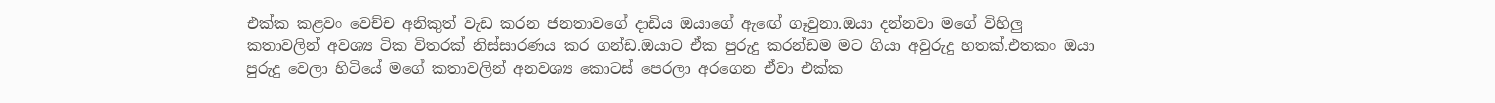එක්ක කළවං වෙච්ච අනිකුත් වැඩ කරන ජනතාවගේ දාඩිය ඔයාගේ ඇඟේ ගෑවුනා.ඔයා දන්නවා මගේ විහිලු කතාවලින් අවශ්‍ය ටික විතරක් නිස්සාරණය කර ගන්ඩ.ඔයාට ඒක පුරුදු කරන්ඩම මට ගියා අවුරුදු හතක්.එතකං ඔයා පුරුදු වෙලා හිටියේ මගේ කතාවලින් අනවශ්‍ය කොටස් පෙරලා අරගෙන ඒවා එක්ක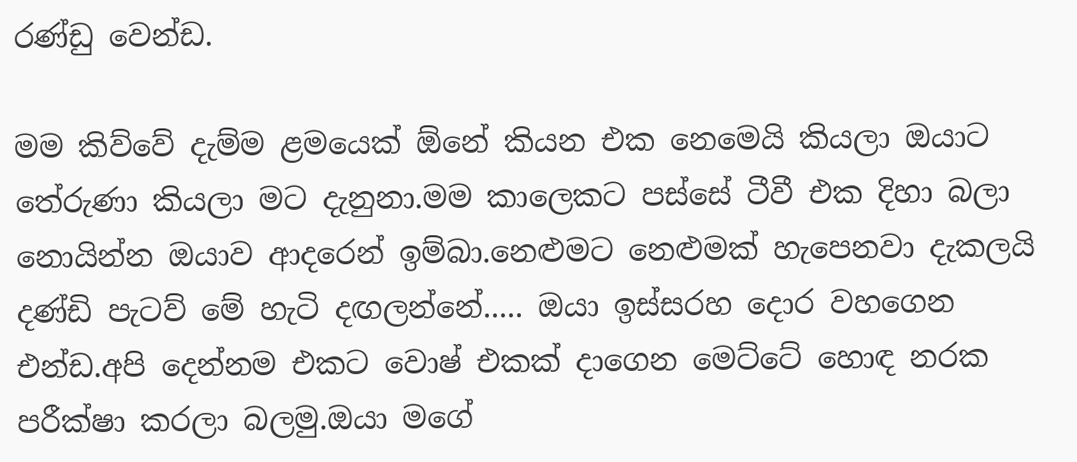රණ්ඩු වෙන්ඩ.

මම කිව්වේ දැම්ම ළමයෙක් ඕනේ කියන එක නෙමෙයි කියලා ඔයාට තේරුණා කියලා මට දැනුනා.මම කාලෙකට පස්සේ ටීවී එක දිහා බලා නොයින්න ඔයාව ආදරෙන් ඉම්බා.නෙළුමට නෙළුමක් හැපෙනවා දැකලයි දණ්ඩි පැටව් මේ හැටි දඟලන්නේ..... ඔයා ඉස්සරහ දොර වහගෙන එන්ඩ.අපි දෙන්නම එකට වොෂ් එකක් දාගෙන මෙට්ටේ හොඳ නරක පරීක්ෂා කරලා බලමු.ඔයා මගේ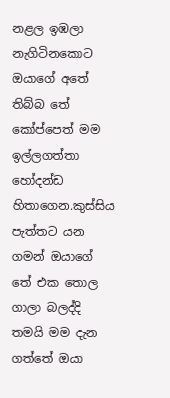නළල ඉඹලා නැගිටිනකොට ඔයාගේ අතේ තිබ්බ තේ කෝප්පෙත් මම ඉල්ලගත්තා හෝදන්ඩ හිතාගෙන.කුස්සිය පැත්තට යන ගමන් ඔයාගේ තේ එක තොල ගාලා බලද්දි තමයි මම දැන ගත්තේ ඔයා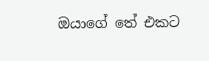ඔයාගේ තේ එකට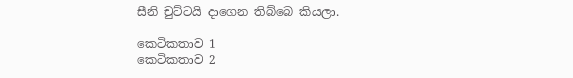සීනි චුට්ටයි දාගෙන තිබ්බෙ කියලා.

කෙටිකතාව 1
කෙටිකතාව 2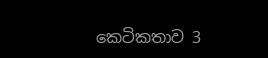කෙටිකතාව 3